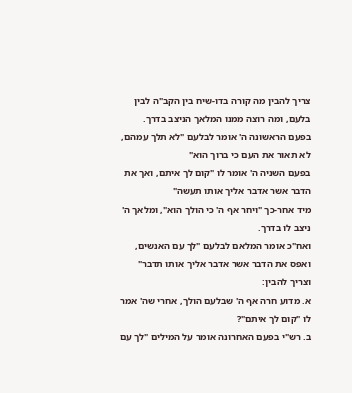צריך להבין מה קורה בדו-שיח בין הקב"ה לבין בלעם, ומה רוצה ממנו המלאך הניצב בדרך.
בפעם הראשונה ה' אומר לבלעם "לא תלך עמהם, לא תאור את העם כי ברוך הוא"
בפעם השניה ה' אומר לו "קום לך איתם, ואך את הדבר אשר אדבר אליך אותו תעשה"
מיד אחר-כך "ויחר אף ה' כי הולך הוא", ומלאך ה' ניצב לו בדרך.
ואח"כ אומר המלאם לבלעם "לך עם האנשים, ואפס את הדבר אשר אדבר אליך אותו תדבר"
וצריך להבין:
א. מדוע חרה אף ה' שבלעם הולך, אחרי שה' אמר לו "קום לך איתם"?
ב. רש"י בפעם האחרונה אומר על המילים "לך עם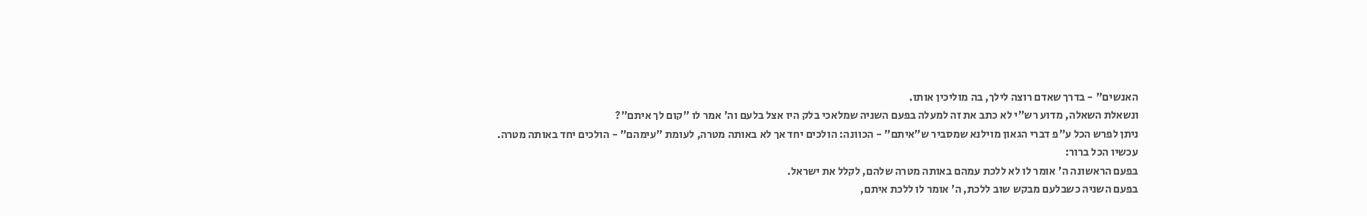האנשים" - בדרך שאדם רוצה לילך, בה מוליכין אותו.
ונשאלת השאלה, מדוע רש"י לא כתב את זה למעלה בפעם השניה שמלאכי בלק היו אצל בלעם וה' אמר לו "קום לך איתם"?
ניתן לפרש הכל ע"פ דברי הגאון מוילנא שמסביר ש"איתם" - הכוונה: הולכים יחד אך לא באותה מטרה, לעומת "עימהם" - הולכים יחד באותה מטרה.
עכשיו הכל ברור:
בפעם הראשונה ה' אומר לו לא ללכת עמהם באותה מטרה שלהם, לקלל את ישראל.
בפעם השניה כשבלעם מבקש שוב ללכת, ה' אומר לו ללכת איתם,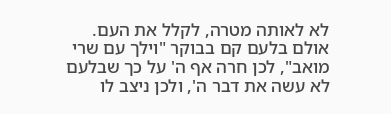לא לאותה מטרה, לקלל את העם.
אולם בלעם קם בבוקר "וילך עם שרי מואב", לכן חרה אף ה' על כך שבלעם לא עשה את דבר ה', ולכן ניצב לו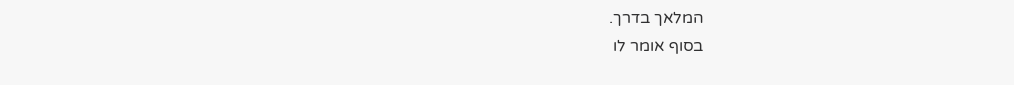המלאך בדרך.
בסוף אומר לו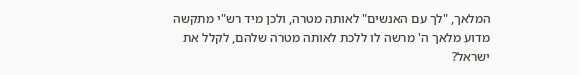המלאך, "לך עם האנשים" לאותה מטרה, ולכן מיד רש"י מתקשה מדוע מלאך ה' מרשה לו ללכת לאותה מטרה שלהם, לקלל את ישראל?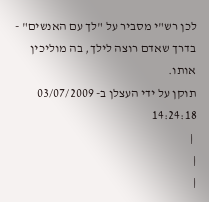לכן רש"י מסביר על "לך עם האנשים" - בדרך שאדם רוצה לילך, בה מוליכין אותו.
תוקן על ידי העצלן ב- 03/07/2009 14:24:18
 |
|
|